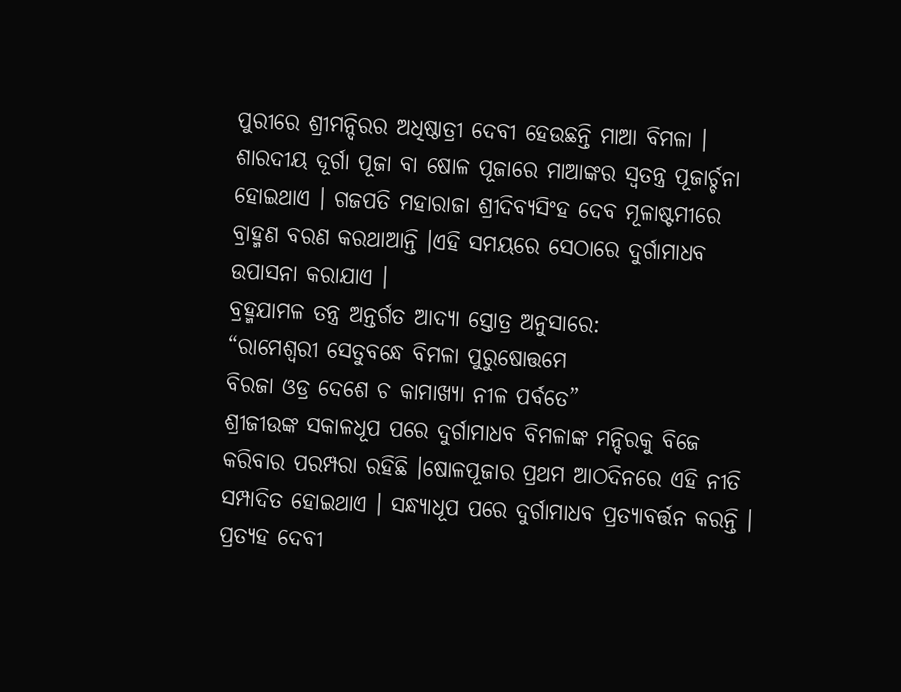ପୁରୀରେ ଶ୍ରୀମନ୍ଦିରର ଅଧିଷ୍ଠାତ୍ରୀ ଦେବୀ ହେଉଛନ୍ତି ମାଆ ବିମଳା । ଶାରଦୀୟ ଦୂର୍ଗା ପୂଜା ବା ଷୋଳ ପୂଜାରେ ମାଆଙ୍କର ସ୍ୱତନ୍ତ୍ର ପୂଜାର୍ଚ୍ଚନା ହୋଇଥାଏ । ଗଜପତି ମହାରାଜା ଶ୍ରୀଦିବ୍ୟସିଂହ ଦେବ ମୂଳାଷ୍ଟମୀରେ ବ୍ରାହ୍ମଣ ବରଣ କରଥାଆନ୍ତି ।ଏହି ସମୟରେ ସେଠାରେ ଦୁର୍ଗାମାଧବ ଉପାସନା କରାଯାଏ ।
ବ୍ରହ୍ମଯାମଳ ତନ୍ତ୍ର ଅନ୍ତର୍ଗତ ଆଦ୍ୟା ସ୍ତୋତ୍ର ଅନୁସାରେ:
“ରାମେଶ୍ୱରୀ ସେତୁବନ୍ଧେ ବିମଳା ପୁରୁଷୋତ୍ତମେ
ବିରଜା ଓଡ୍ର ଦେଶେ ଚ କାମାଖ୍ୟା ନୀଳ ପର୍ବତେ”
ଶ୍ରୀଜୀଉଙ୍କ ସକାଳଧୂପ ପରେ ଦୁର୍ଗାମାଧବ ବିମଳାଙ୍କ ମନ୍ଦିରକୁ ବିଜେ କରିବାର ପରମ୍ପରା ରହିଛି ।ଷୋଳପୂଜାର ପ୍ରଥମ ଆଠଦିନରେ ଏହି ନୀତି ସମ୍ପାଦିତ ହୋଇଥାଏ । ସନ୍ଧ୍ୟାଧୂପ ପରେ ଦୁର୍ଗାମାଧବ ପ୍ରତ୍ୟାବର୍ତ୍ତନ କରନ୍ତି ।
ପ୍ରତ୍ୟହ ଦେବୀ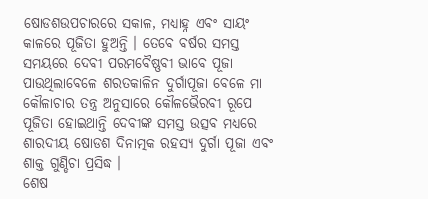ଷୋଡଶଉପଚାରରେ ସକାଳ, ମଧ୍ୟାହ୍ନ ଏବଂ ସାୟଂ କାଳରେ ପୂଜିତା ହୁଅନ୍ତି । ତେବେ ବର୍ଷର ସମସ୍ତ ସମୟରେ ଦେବୀ ପରମବୈଷ୍ଣବୀ ଭାବେ ପୂଜା ପାଉଥିଲାବେଳେ ଶରତକାଳିନ ଦୁର୍ଗାପୂଜା ବେଳେ ମା କୌଳାଚାର ତନ୍ତ୍ର ଅନୁସାରେ କୌଳଭୈରବୀ ରୂପେ ପୂଜିତା ହୋଇଥାନ୍ତି ଦେବୀଙ୍କ ସମସ୍ତ ଉତ୍ସବ ମଧ୍ୟରେ ଶାରଦୀୟ ଷୋଡଶ ଦିନାତ୍ମକ ରହସ୍ୟ ଦୁର୍ଗା ପୂଜା ଏବଂ ଶାକ୍ତ ଗୁଣ୍ଡିଚା ପ୍ରସିଦ୍ଧ ।
ଶେଷ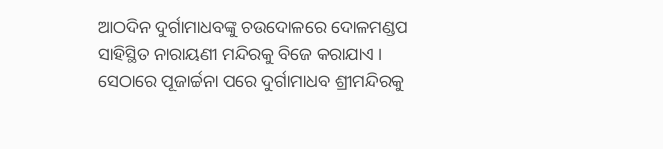ଆଠଦିନ ଦୁର୍ଗାମାଧବଙ୍କୁ ଚଉଦୋଳରେ ଦୋଳମଣ୍ଡପ ସାହିସ୍ଥିତ ନାରାୟଣୀ ମନ୍ଦିରକୁ ବିଜେ କରାଯାଏ । ସେଠାରେ ପୂଜାର୍ଚ୍ଚନା ପରେ ଦୁର୍ଗାମାଧବ ଶ୍ରୀମନ୍ଦିରକୁ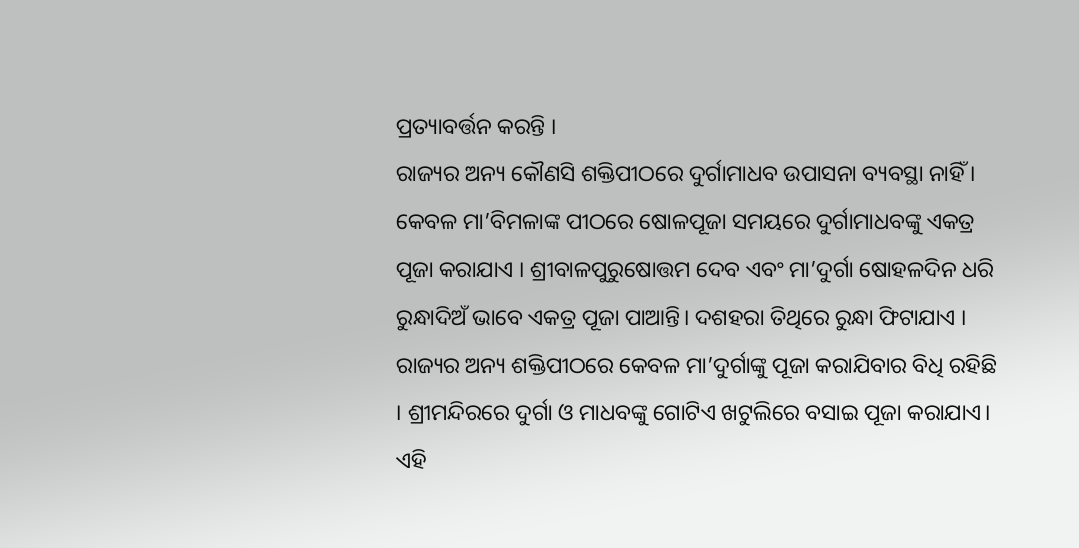ପ୍ରତ୍ୟାବର୍ତ୍ତନ କରନ୍ତି ।
ରାଜ୍ୟର ଅନ୍ୟ କୌଣସି ଶକ୍ତିପୀଠରେ ଦୁର୍ଗାମାଧବ ଉପାସନା ବ୍ୟବସ୍ଥା ନାହିଁ । କେବଳ ମା’ବିମଳାଙ୍କ ପୀଠରେ ଷୋଳପୂଜା ସମୟରେ ଦୁର୍ଗାମାଧବଙ୍କୁ ଏକତ୍ର ପୂଜା କରାଯାଏ । ଶ୍ରୀବାଳପୁରୁଷୋତ୍ତମ ଦେବ ଏବଂ ମା’ଦୁର୍ଗା ଷୋହଳଦିନ ଧରି ରୁନ୍ଧାଦିଅଁ ଭାବେ ଏକତ୍ର ପୂଜା ପାଆନ୍ତି। ଦଶହରା ତିଥିରେ ରୁନ୍ଧା ଫିଟାଯାଏ । ରାଜ୍ୟର ଅନ୍ୟ ଶକ୍ତିପୀଠରେ କେବଳ ମା’ଦୁର୍ଗାଙ୍କୁ ପୂଜା କରାଯିବାର ବିଧି ରହିଛି । ଶ୍ରୀମନ୍ଦିରରେ ଦୁର୍ଗା ଓ ମାଧବଙ୍କୁ ଗୋଟିଏ ଖଟୁଲିରେ ବସାଇ ପୂଜା କରାଯାଏ। ଏହି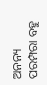ଅନନ୍ୟ ପରମ୍ପରା ବହୁ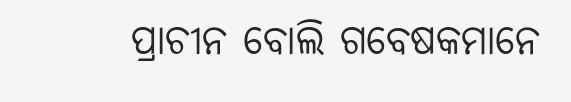ପ୍ରାଚୀନ ବୋଲି ଗବେଷକମାନେ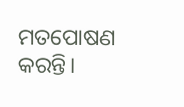ମତପୋଷଣ କରନ୍ତି।